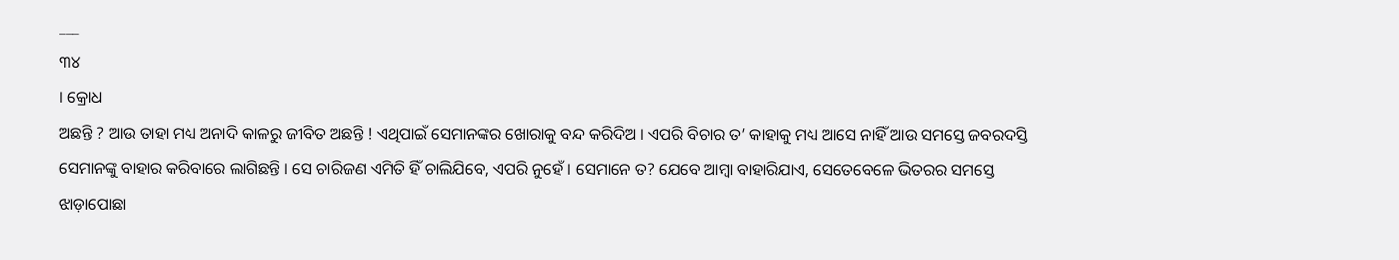___
୩୪
। କ୍ରୋଧ
ଅଛନ୍ତି ? ଆଉ ତାହା ମଧ୍ୟ ଅନାଦି କାଳରୁ ଜୀବିତ ଅଛନ୍ତି ! ଏଥିପାଇଁ ସେମାନଙ୍କର ଖୋରାକୁ ବନ୍ଦ କରିଦିଅ । ଏପରି ବିଚାର ତ’ କାହାକୁ ମଧ୍ୟ ଆସେ ନାହିଁ ଆଉ ସମସ୍ତେ ଜବରଦସ୍ତି ସେମାନଙ୍କୁ ବାହାର କରିବାରେ ଲାଗିଛନ୍ତି । ସେ ଚାରିଜଣ ଏମିତି ହିଁ ଚାଲିଯିବେ, ଏପରି ନୁହେଁ । ସେମାନେ ତ? ଯେବେ ଆମ୍ବା ବାହାରିଯାଏ, ସେତେବେଳେ ଭିତରର ସମସ୍ତେ ଝାଡ଼ାପୋଛା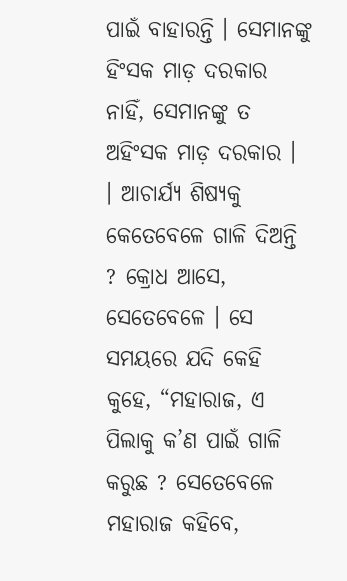ପାଇଁ ବାହାରନ୍ତି । ସେମାନଙ୍କୁ ହିଂସକ ମାଡ଼ ଦରକାର ନାହିଁ, ସେମାନଙ୍କୁ ତ ଅହିଂସକ ମାଡ଼ ଦରକାର ।
। ଆଚାର୍ଯ୍ୟ ଶିଷ୍ୟକୁ କେତେବେଳେ ଗାଳି ଦିଅନ୍ତି ? କ୍ରୋଧ ଆସେ, ସେତେବେଳେ । ସେ ସମୟରେ ଯଦି କେହି କୁହେ, “ମହାରାଜ, ଏ ପିଲାକୁ କ’ଣ ପାଇଁ ଗାଳି କରୁଛ ? ସେତେବେଳେ ମହାରାଜ କହିବେ,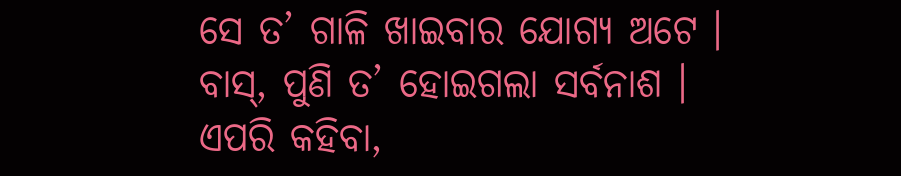ସେ ତ’ ଗାଳି ଖାଇବାର ଯୋଗ୍ୟ ଅଟେ । ବାସ୍, ପୁଣି ତ’ ହୋଇଗଲା ସର୍ବନାଶ । ଏପରି କହିବା,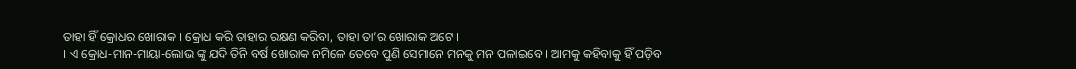ତାହା ହିଁ କ୍ରୋଧର ଖୋରାକ । କ୍ରୋଧ କରି ତାହାର ରକ୍ଷଣ କରିବା, ତାହା ତା’ର ଖୋରାକ ଅଟେ ।
। ଏ କ୍ରୋଧ-ମାନ-ମାୟା-ଲୋଭ ଙ୍କୁ ଯଦି ତିନି ବର୍ଷ ଖୋରାକ ନମିଳେ ତେବେ ପୁଣି ସେମାନେ ମନକୁ ମନ ପଳାଇବେ । ଆମକୁ କହିବାକୁ ହିଁ ପଡ଼ିବ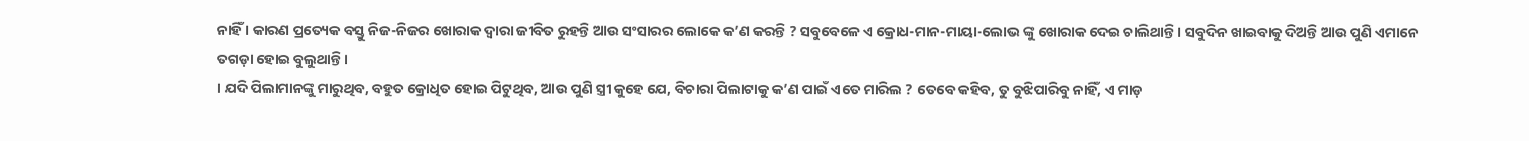ନାହିଁ । କାରଣ ପ୍ରତ୍ୟେକ ବସ୍ତୁ ନିଜ-ନିଜର ଖୋରାକ ଦ୍ଵାରା ଜୀବିତ ରୁହନ୍ତି ଆଉ ସଂସାରର ଲୋକେ କ’ଣ କରନ୍ତି ? ସବୁବେଳେ ଏ କ୍ରୋଧ-ମାନ-ମାୟା-ଲୋଭ ଙ୍କୁ ଖୋରାକ ଦେଇ ଚାଲିଥାନ୍ତି । ସବୁଦିନ ଖାଇବାକୁ ଦିଅନ୍ତି ଆଉ ପୁଣି ଏମାନେ ତଗଡ଼ା ହୋଇ ବୁଲୁଥାନ୍ତି ।
। ଯଦି ପିଲାମାନଙ୍କୁ ମାରୁଥିବ, ବହୁତ କ୍ରୋଧିତ ହୋଇ ପିଟୁଥିବ, ଆଉ ପୁଣି ସ୍ତ୍ରୀ କୁହେ ଯେ, ବିଚାରା ପିଲାଟାକୁ କ’ଣ ପାଇଁ ଏତେ ମାରିଲ ? ତେବେ କହିବ, ତୁ ବୁଝିପାରିବୁ ନାହିଁ, ଏ ମାଡ଼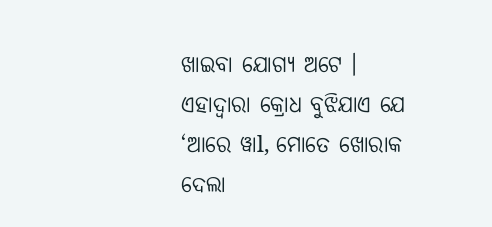ଖାଇବା ଯୋଗ୍ୟ ଅଟେ । ଏହାଦ୍ୱାରା କ୍ରୋଧ ବୁଝିଯାଏ ଯେ ‘ଆରେ ୱାl, ମୋତେ ଖୋରାକ ଦେଲା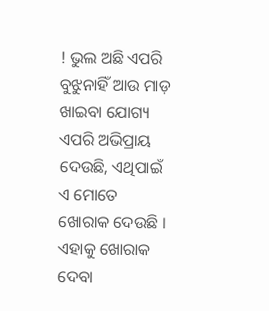! ଭୁଲ ଅଛି ଏପରି ବୁଝୁନାହିଁ ଆଉ ମାଡ଼ ଖାଇବା ଯୋଗ୍ୟ ଏପରି ଅଭିପ୍ରାୟ ଦେଉଛି, ଏଥିପାଇଁ ଏ ମୋତେ ଖୋରାକ ଦେଉଛି । ଏହାକୁ ଖୋରାକ ଦେବା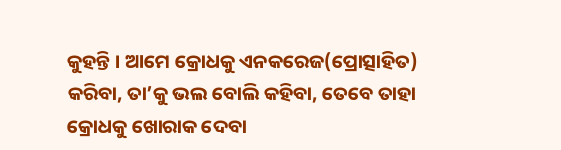କୁହନ୍ତି । ଆମେ କ୍ରୋଧକୁ ଏନକରେଜ(ପ୍ରୋତ୍ସାହିତ) କରିବା, ତା’କୁ ଭଲ ବୋଲି କହିବା, ତେବେ ତାହା କ୍ରୋଧକୁ ଖୋରାକ ଦେବା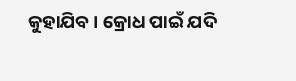କୁହାଯିବ । କ୍ରୋଧ ପାଇଁ ଯଦି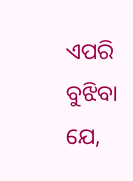ଏପରି ବୁଝିବା ଯେ,